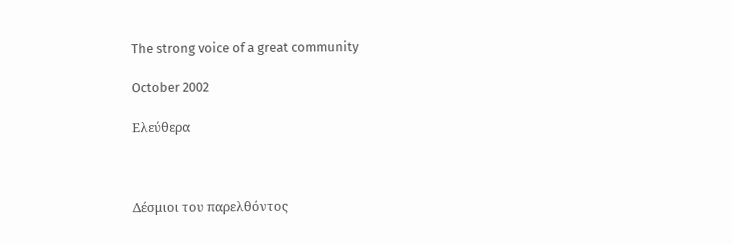The strong voice of a great community

October 2002

Ελεύθερα



Δέσμιοι του παρελθόντος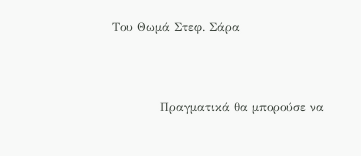Του Θωμά Στεφ. Σάρα



            Πραγματικά θα μπορούσε να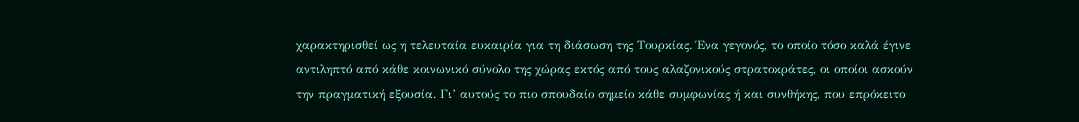χαρακτηρισθεί ως η τελευταία ευκαιρία για τη διάσωση της Τουρκίας. Ένα γεγονός, το οποίο τόσο καλά έγινε αντιληπτό από κάθε κοινωνικό σύνολο της χώρας εκτός από τους αλαζονικούς στρατοκράτες, οι οποίοι ασκούν την πραγματική εξουσία. Γι’ αυτούς το πιο σπουδαίο σημείο κάθε συμφωνίας ή και συνθήκης, που επρόκειτο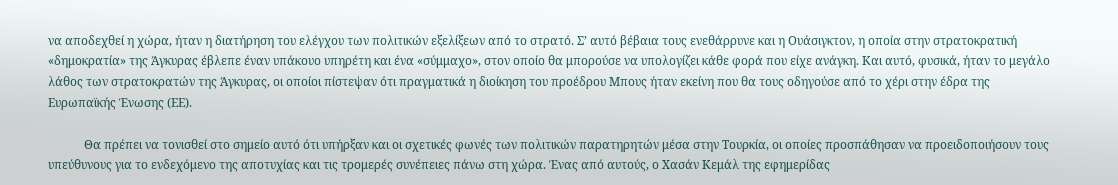να αποδεχθεί η χώρα, ήταν η διατήρηση του ελέγχου των πολιτικών εξελίξεων από το στρατό. Σ’ αυτό βέβαια τους ενεθάρρυνε και η Ουάσιγκτον, η οποία στην στρατοκρατική «δημοκρατία» της Άγκυρας έβλεπε έναν υπάκουο υπηρέτη και ένα «σύμμαχο», στον οποίο θα μπορούσε να υπολογίζει κάθε φορά που είχε ανάγκη. Και αυτό, φυσικά, ήταν το μεγάλο λάθος των στρατοκρατών της Άγκυρας, οι οποίοι πίστεψαν ότι πραγματικά η διοίκηση του προέδρου Μπους ήταν εκείνη που θα τους οδηγούσε από το χέρι στην έδρα της Ευρωπαϊκής Ένωσης (ΕΕ).

            Θα πρέπει να τονισθεί στο σημείο αυτό ότι υπήρξαν και οι σχετικές φωνές των πολιτικών παρατηρητών μέσα στην Τουρκία, οι οποίες προσπάθησαν να προειδοποιήσουν τους υπεύθυνους για το ενδεχόμενο της αποτυχίας και τις τρομερές συνέπειες πάνω στη χώρα. Ένας από αυτούς, ο Χασάν Κεμάλ της εφημερίδας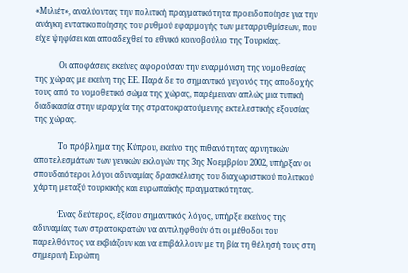«Μιλιέτ», αναλύοντας την πολιτική πραγματικότητα προειδοποίησε για την ανάγκη εντατικοποίησης του ρυθμού εφαρμογής των μεταρρυθμίσεων, που είχε ψηφίσει και αποαδεχθεί το εθνικό κοινοβούλιο της Τουρκίας.

            Οι αποφάσεις εκείνες αφορούσαν την εναρμόνιση της νομοθεσίας της χώρας με εκείνη της ΕΕ. Παρά δε το σημαντικό γεγονός της αποδοχής τους από το νομοθετικό σώμα της χώρας, παρέμειναν απλώς μια τυπική διαδικασία στην ιεραρχία της στρατοκρατούμενης εκτελεστικής εξουσίας της χώρας.

            Το πρόβλημα της Κύπρου, εκείνο της πιθανότητας αρνητικών αποτελεσμάτων των γενικών εκλογών της 3ης Νοεμβρίου 2002, υπήρξαν οι σπουδαιότεροι λόγοι αδυναμίας δρασκέλισης του διαχωριστικού πολιτικού χάρτη μεταξύ τουρκικής και ευρωπαϊκής πραγματικότητας.

            Ένας δεύτερος, εξίσου σημαντικός λόγος, υπήρξε εκείνος της αδυναμίας των στρατοκρατών να αντιληφθούν ότι οι μέθοδοι του παρελθόντος να εκβιάζουν και να επιβάλλουν με τη βία τη θέλησή τους στη σημερινή Ευρώπη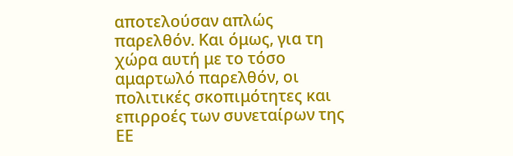αποτελούσαν απλώς παρελθόν. Και όμως, για τη χώρα αυτή με το τόσο αμαρτωλό παρελθόν, οι πολιτικές σκοπιμότητες και επιρροές των συνεταίρων της ΕΕ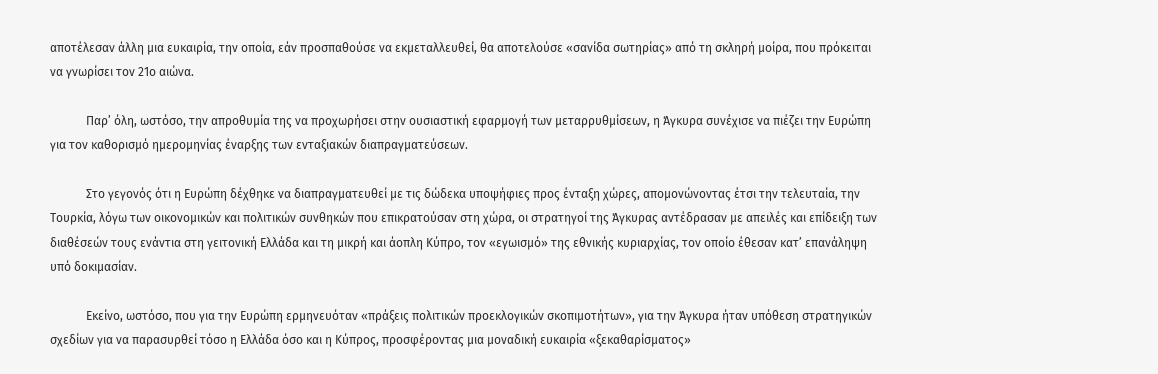αποτέλεσαν άλλη μια ευκαιρία, την οποία, εάν προσπαθούσε να εκμεταλλευθεί, θα αποτελούσε «σανίδα σωτηρίας» από τη σκληρή μοίρα, που πρόκειται να γνωρίσει τον 21ο αιώνα.

            Παρ’ όλη, ωστόσο, την απροθυμία της να προχωρήσει στην ουσιαστική εφαρμογή των μεταρρυθμίσεων, η Άγκυρα συνέχισε να πιέζει την Ευρώπη για τον καθορισμό ημερομηνίας έναρξης των ενταξιακών διαπραγματεύσεων.

            Στο γεγονός ότι η Ευρώπη δέχθηκε να διαπραγματευθεί με τις δώδεκα υποψήφιες προς ένταξη χώρες, απομονώνοντας έτσι την τελευταία, την Τουρκία, λόγω των οικονομικών και πολιτικών συνθηκών που επικρατούσαν στη χώρα, οι στρατηγοί της Άγκυρας αντέδρασαν με απειλές και επίδειξη των διαθέσεών τους ενάντια στη γειτονική Ελλάδα και τη μικρή και άοπλη Κύπρο, τον «εγωισμό» της εθνικής κυριαρχίας, τον οποίο έθεσαν κατ’ επανάληψη υπό δοκιμασίαν.

            Εκείνο, ωστόσο, που για την Ευρώπη ερμηνευόταν «πράξεις πολιτικών προεκλογικών σκοπιμοτήτων», για την Άγκυρα ήταν υπόθεση στρατηγικών σχεδίων για να παρασυρθεί τόσο η Ελλάδα όσο και η Κύπρος, προσφέροντας μια μοναδική ευκαιρία «ξεκαθαρίσματος»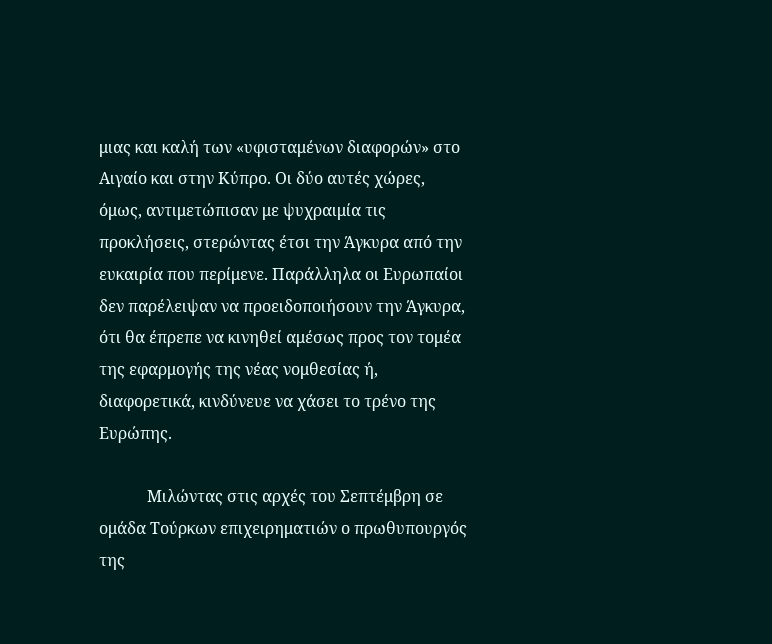μιας και καλή των «υφισταμένων διαφορών» στο Αιγαίο και στην Κύπρο. Οι δύο αυτές χώρες, όμως, αντιμετώπισαν με ψυχραιμία τις προκλήσεις, στερώντας έτσι την Άγκυρα από την ευκαιρία που περίμενε. Παράλληλα οι Ευρωπαίοι δεν παρέλειψαν να προειδοποιήσουν την Άγκυρα, ότι θα έπρεπε να κινηθεί αμέσως προς τον τομέα της εφαρμογής της νέας νομθεσίας ή, διαφορετικά, κινδύνευε να χάσει το τρένο της Ευρώπης.

            Μιλώντας στις αρχές του Σεπτέμβρη σε ομάδα Τούρκων επιχειρηματιών ο πρωθυπουργός της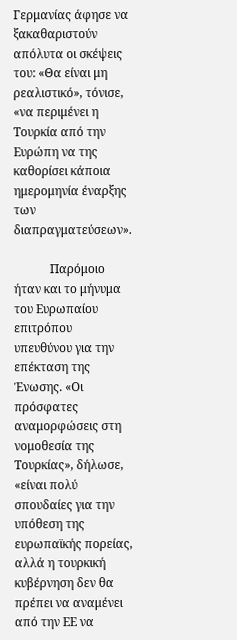Γερμανίας άφησε να ξακαθαριστούν απόλυτα οι σκέψεις του: «Θα είναι μη ρεαλιστικό», τόνισε, «να περιμένει η Τουρκία από την Ευρώπη να της καθορίσει κάποια ημερομηνία έναρξης των διαπραγματεύσεων».

            Παρόμοιο ήταν και το μήνυμα του Ευρωπαίου επιτρόπου υπευθύνου για την επέκταση της Ένωσης. «Οι πρόσφατες αναμορφώσεις στη νομοθεσία της Τουρκίας», δήλωσε, «είναι πολύ σπουδαίες για την υπόθεση της ευρωπαϊκής πορείας, αλλά η τουρκική κυβέρνηση δεν θα πρέπει να αναμένει από την ΕΕ να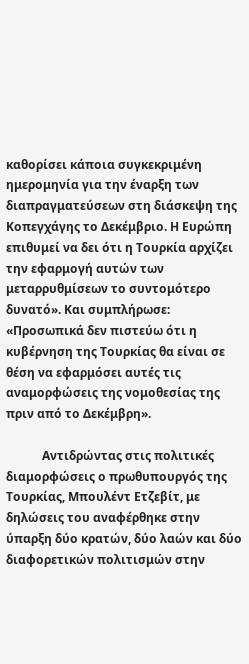καθορίσει κάποια συγκεκριμένη ημερομηνία για την έναρξη των διαπραγματεύσεων στη διάσκεψη της Κοπεγχάγης το Δεκέμβριο. Η Ευρώπη επιθυμεί να δει ότι η Τουρκία αρχίζει την εφαρμογή αυτών των μεταρρυθμίσεων το συντομότερο δυνατό». Και συμπλήρωσε: «Προσωπικά δεν πιστεύω ότι η κυβέρνηση της Τουρκίας θα είναι σε θέση να εφαρμόσει αυτές τις αναμορφώσεις της νομοθεσίας της πριν από το Δεκέμβρη».

            Αντιδρώντας στις πολιτικές διαμορφώσεις ο πρωθυπουργός της Τουρκίας, Μπουλέντ Ετζεβίτ, με δηλώσεις του αναφέρθηκε στην ύπαρξη δύο κρατών, δύο λαών και δύο διαφορετικών πολιτισμών στην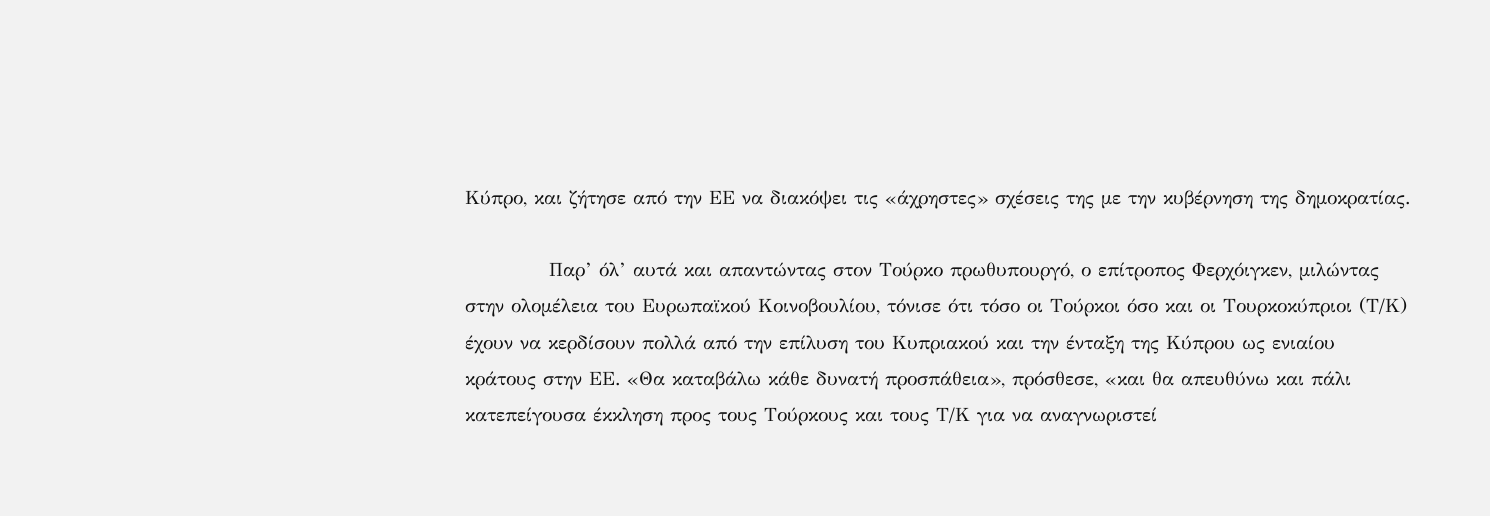Κύπρο, και ζήτησε από την ΕΕ να διακόψει τις «άχρηστες» σχέσεις της με την κυβέρνηση της δημοκρατίας.

            Παρ’ όλ’ αυτά και απαντώντας στον Τούρκο πρωθυπουργό, ο επίτροπος Φερχόιγκεν, μιλώντας στην ολομέλεια του Ευρωπαϊκού Κοινοβουλίου, τόνισε ότι τόσο οι Τούρκοι όσο και οι Τουρκοκύπριοι (Τ/Κ) έχουν να κερδίσουν πολλά από την επίλυση του Κυπριακού και την ένταξη της Κύπρου ως ενιαίου κράτους στην ΕΕ. «Θα καταβάλω κάθε δυνατή προσπάθεια», πρόσθεσε, «και θα απευθύνω και πάλι κατεπείγουσα έκκληση προς τους Τούρκους και τους Τ/Κ για να αναγνωριστεί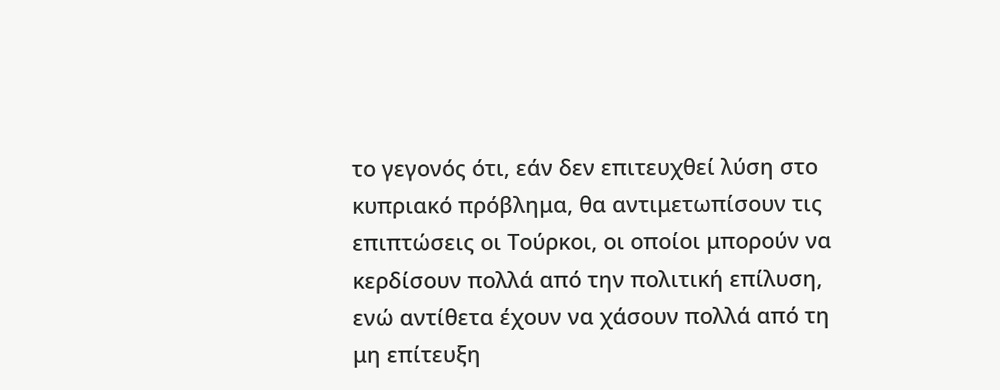το γεγονός ότι, εάν δεν επιτευχθεί λύση στο κυπριακό πρόβλημα, θα αντιμετωπίσουν τις επιπτώσεις οι Τούρκοι, οι οποίοι μπορούν να κερδίσουν πολλά από την πολιτική επίλυση, ενώ αντίθετα έχουν να χάσουν πολλά από τη μη επίτευξη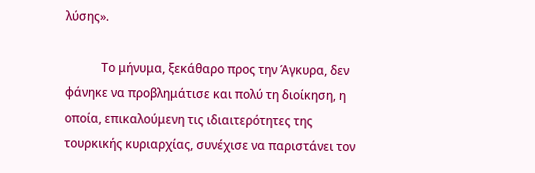λύσης».

            Το μήνυμα, ξεκάθαρο προς την Άγκυρα, δεν φάνηκε να προβλημάτισε και πολύ τη διοίκηση, η οποία, επικαλούμενη τις ιδιαιτερότητες της τουρκικής κυριαρχίας, συνέχισε να παριστάνει τον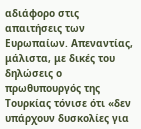αδιάφορο στις απαιτήσεις των Ευρωπαίων. Απεναντίας, μάλιστα, με δικές του δηλώσεις ο πρωθυπουργός της Τουρκίας τόνισε ότι «δεν υπάρχουν δυσκολίες για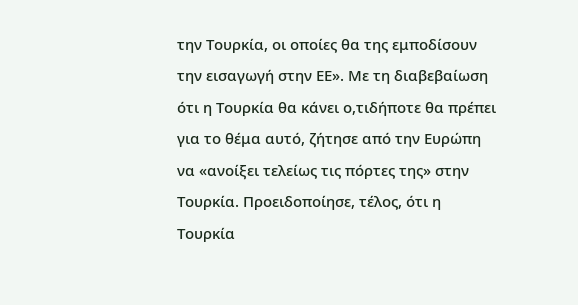την Τουρκία, οι οποίες θα της εμποδίσουν την εισαγωγή στην ΕΕ». Με τη διαβεβαίωση ότι η Τουρκία θα κάνει ο,τιδήποτε θα πρέπει για το θέμα αυτό, ζήτησε από την Ευρώπη να «ανοίξει τελείως τις πόρτες της» στην Τουρκία. Προειδοποίησε, τέλος, ότι η Τουρκία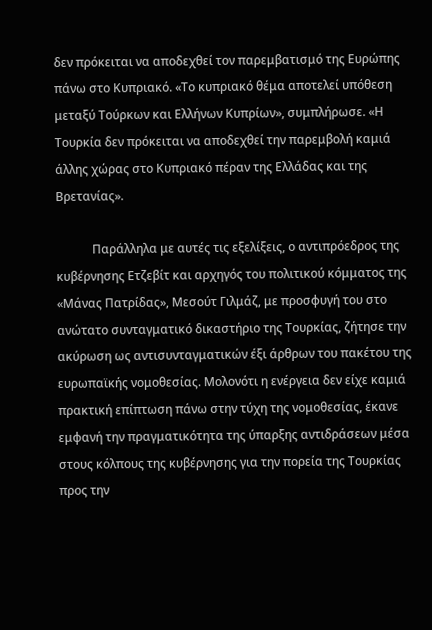δεν πρόκειται να αποδεχθεί τον παρεμβατισμό της Ευρώπης πάνω στο Κυπριακό. «Το κυπριακό θέμα αποτελεί υπόθεση μεταξύ Τούρκων και Ελλήνων Κυπρίων», συμπλήρωσε. «Η Τουρκία δεν πρόκειται να αποδεχθεί την παρεμβολή καμιά άλλης χώρας στο Κυπριακό πέραν της Ελλάδας και της Βρετανίας».

            Παράλληλα με αυτές τις εξελίξεις, ο αντιπρόεδρος της κυβέρνησης Ετζεβίτ και αρχηγός του πολιτικού κόμματος της «Μάνας Πατρίδας», Μεσούτ Γιλμάζ, με προσφυγή του στο ανώτατο συνταγματικό δικαστήριο της Τουρκίας, ζήτησε την ακύρωση ως αντισυνταγματικών έξι άρθρων του πακέτου της ευρωπαϊκής νομοθεσίας. Μολονότι η ενέργεια δεν είχε καμιά πρακτική επίπτωση πάνω στην τύχη της νομοθεσίας, έκανε εμφανή την πραγματικότητα της ύπαρξης αντιδράσεων μέσα στους κόλπους της κυβέρνησης για την πορεία της Τουρκίας προς την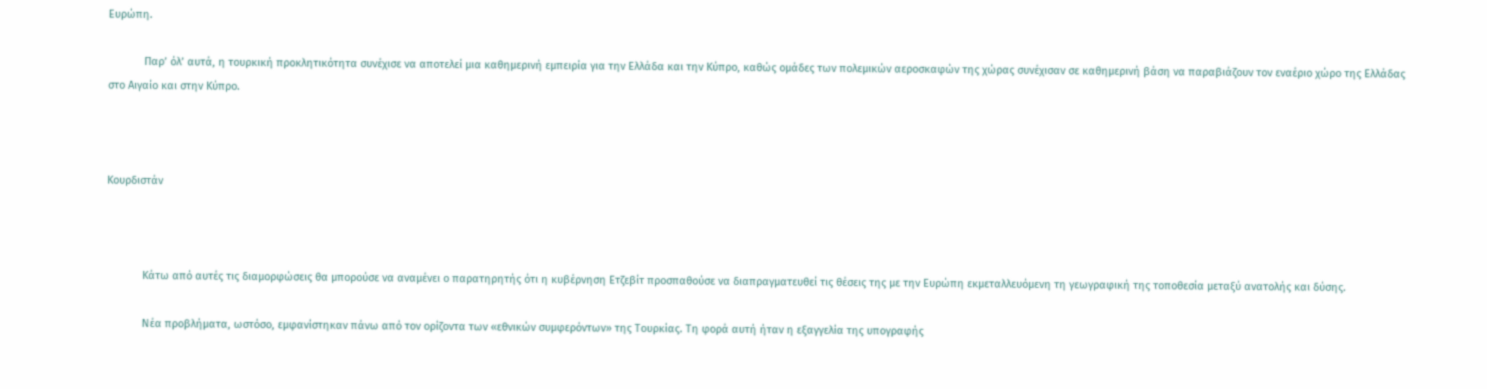Ευρώπη.

            Παρ’ όλ’ αυτά, η τουρκική προκλητικότητα συνέχισε να αποτελεί μια καθημερινή εμπειρία για την Ελλάδα και την Κύπρο, καθώς ομάδες των πολεμικών αεροσκαφών της χώρας συνέχισαν σε καθημερινή βάση να παραβιάζουν τον εναέριο χώρο της Ελλάδας στο Αιγαίο και στην Κύπρο.



Κουρδιστάν



            Κάτω από αυτές τις διαμορφώσεις θα μπορούσε να αναμένει ο παρατηρητής ότι η κυβέρνηση Ετζεβίτ προσπαθούσε να διαπραγματευθεί τις θέσεις της με την Ευρώπη εκμεταλλευόμενη τη γεωγραφική της τοποθεσία μεταξύ ανατολής και δύσης.

            Νέα προβλήματα, ωστόσο, εμφανίστηκαν πάνω από τον ορίζοντα των «εθνικών συμφερόντων» της Τουρκίας. Τη φορά αυτή ήταν η εξαγγελία της υπογραφής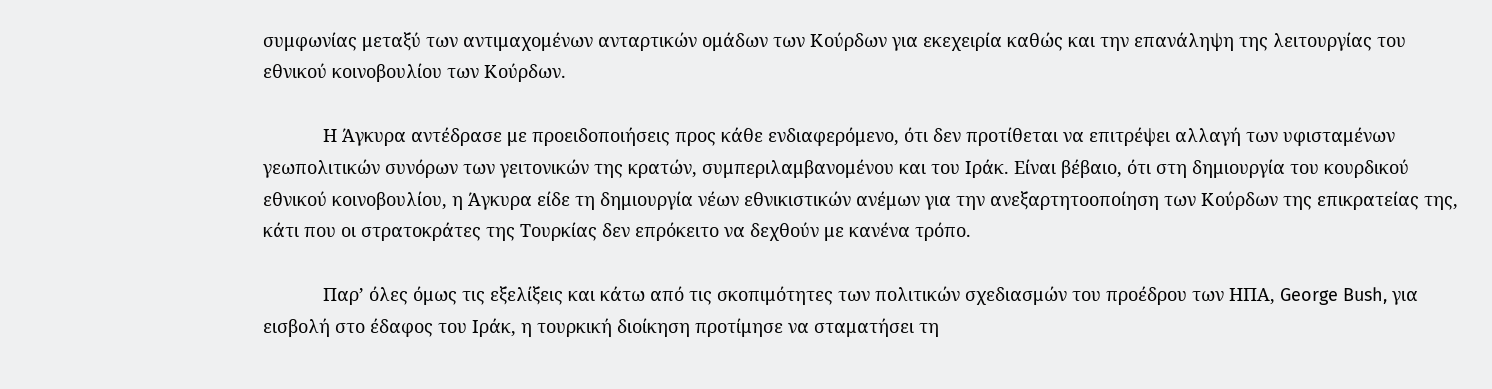συμφωνίας μεταξύ των αντιμαχομένων ανταρτικών ομάδων των Κούρδων για εκεχειρία καθώς και την επανάληψη της λειτουργίας του εθνικού κοινοβουλίου των Κούρδων.

            Η Άγκυρα αντέδρασε με προειδοποιήσεις προς κάθε ενδιαφερόμενο, ότι δεν προτίθεται να επιτρέψει αλλαγή των υφισταμένων γεωπολιτικών συνόρων των γειτονικών της κρατών, συμπεριλαμβανομένου και του Ιράκ. Είναι βέβαιο, ότι στη δημιουργία του κουρδικού εθνικού κοινοβουλίου, η Άγκυρα είδε τη δημιουργία νέων εθνικιστικών ανέμων για την ανεξαρτητοοποίηση των Κούρδων της επικρατείας της, κάτι που οι στρατοκράτες της Τουρκίας δεν επρόκειτο να δεχθούν με κανένα τρόπο.

            Παρ’ όλες όμως τις εξελίξεις και κάτω από τις σκοπιμότητες των πολιτικών σχεδιασμών του προέδρου των ΗΠΑ, George Bush, για εισβολή στο έδαφος του Ιράκ, η τουρκική διοίκηση προτίμησε να σταματήσει τη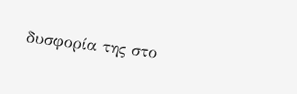δυσφορία της στο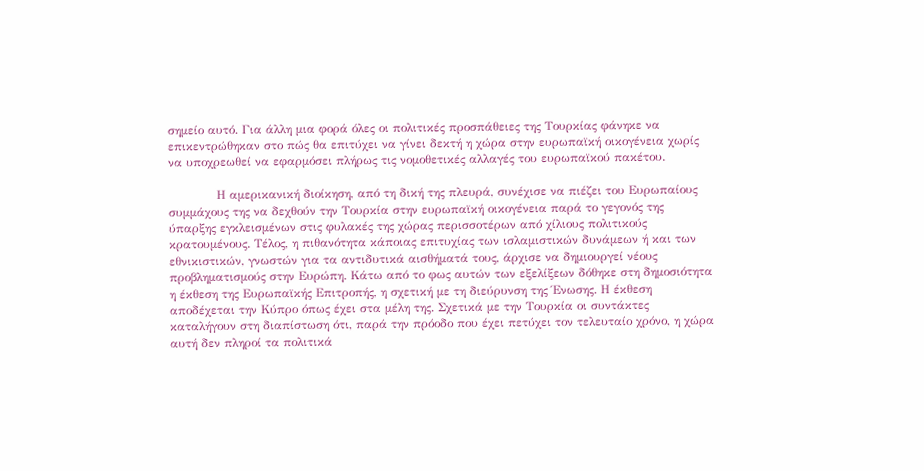σημείο αυτό. Για άλλη μια φορά όλες οι πολιτικές προσπάθειες της Τουρκίας φάνηκε να επικεντρώθηκαν στο πώς θα επιτύχει να γίνει δεκτή η χώρα στην ευρωπαϊκή οικογένεια χωρίς να υποχρεωθεί να εφαρμόσει πλήρως τις νομοθετικές αλλαγές του ευρωπαϊκού πακέτου.

            Η αμερικανική διοίκηση, από τη δική της πλευρά, συνέχισε να πιέζει του Ευρωπαίους συμμάχους της να δεχθούν την Τουρκία στην ευρωπαϊκή οικογένεια παρά το γεγονός της ύπαρξης εγκλεισμένων στις φυλακές της χώρας περισσοτέρων από χίλιους πολιτικούς κρατουμένους. Τέλος, η πιθανότητα κάποιας επιτυχίας των ισλαμιστικών δυνάμεων ή και των εθνικιστικών, γνωστών για τα αντιδυτικά αισθήματά τους, άρχισε να δημιουργεί νέους προβληματισμούς στην Ευρώπη. Κάτω από το φως αυτών των εξελίξεων δόθηκε στη δημοσιότητα η έκθεση της Ευρωπαϊκής Επιτροπής, η σχετική με τη διεύρυνση της Ένωσης. Η έκθεση αποδέχεται την Κύπρο όπως έχει στα μέλη της. Σχετικά με την Τουρκία οι συντάκτες καταλήγουν στη διαπίστωση ότι, παρά την πρόοδο που έχει πετύχει τον τελευταίο χρόνο, η χώρα αυτή δεν πληροί τα πολιτικά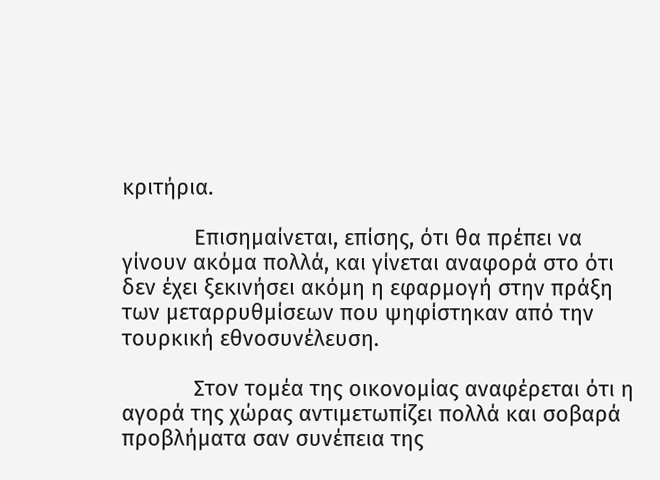κριτήρια.

            Επισημαίνεται, επίσης, ότι θα πρέπει να γίνουν ακόμα πολλά, και γίνεται αναφορά στο ότι δεν έχει ξεκινήσει ακόμη η εφαρμογή στην πράξη των μεταρρυθμίσεων που ψηφίστηκαν από την τουρκική εθνοσυνέλευση.

            Στον τομέα της οικονομίας αναφέρεται ότι η αγορά της χώρας αντιμετωπίζει πολλά και σοβαρά προβλήματα σαν συνέπεια της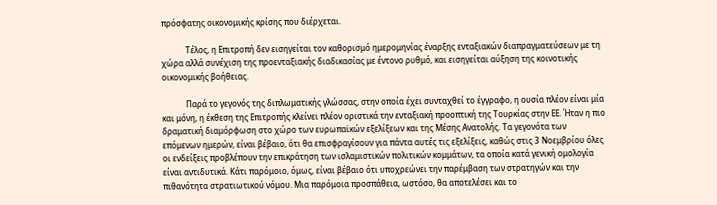πρόσφατης οικονομικής κρίσης που διέρχεται.

            Τέλος, η Επιτροπή δεν εισηγείται τον καθορισμό ημερομηνίας έναρξης ενταξιακών διαπραγματεύσεων με τη χώρα αλλά συνέχιση της προενταξιακής διαδικασίας με έντονο ρυθμό, και εισηγείται αύξηση της κοινοτικής οικονομικής βοήθειας.

            Παρά το γεγονός της διπλωματικής γλώσσας, στην οποία έχει συνταχθεί το έγγραφο, η ουσία πλέον είναι μία και μόνη, η έκθεση της Επιτροπής κλείνει πλέον οριστικά την ενταξιακή προοπτική της Τουρκίας στην ΕΕ. Ήταν η πιο δραματική διαμόρφωση στο χώρο των ευρωπαϊκών εξελίξεων και της Μέσης Ανατολής. Τα γεγονότα των επόμενων ημερών, είναι βέβαιο, ότι θα επισφραγίσουν για πάντα αυτές τις εξελίξεις, καθώς στις 3 Νοεμβρίου όλες οι ενδείξεις προβλέπουν την επικράτηση των ισλαμιστικών πολιτικών κομμάτων, τα οποία κατά γενική ομολογία είναι αντιδυτικά. Κάτι παρόμοιο, όμως, είναι βέβαιο ότι υποχρεώνει την παρέμβαση των στρατηγών και την πιθανότητα στρατιωτικού νόμου. Μια παρόμοια προσπάθεια, ωστόσο, θα αποτελέσει και το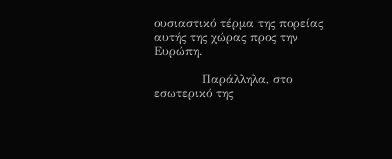ουσιαστικό τέρμα της πορείας αυτής της χώρας προς την Ευρώπη.

            Παράλληλα, στο εσωτερικό της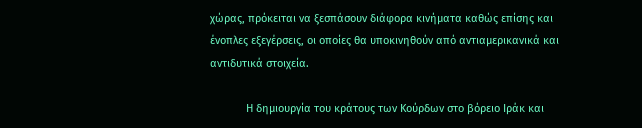χώρας, πρόκειται να ξεσπάσουν διάφορα κινήματα καθώς επίσης και ένοπλες εξεγέρσεις, οι οποίες θα υποκινηθούν από αντιαμερικανικά και αντιδυτικά στοιχεία.

            Η δημιουργία του κράτους των Κούρδων στο βόρειο Ιράκ και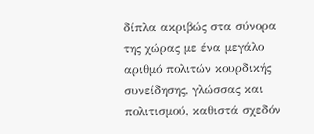δίπλα ακριβώς στα σύνορα της χώρας με ένα μεγάλο αριθμό πολιτών κουρδικής συνείδησης, γλώσσας και πολιτισμού, καθιστά σχεδόν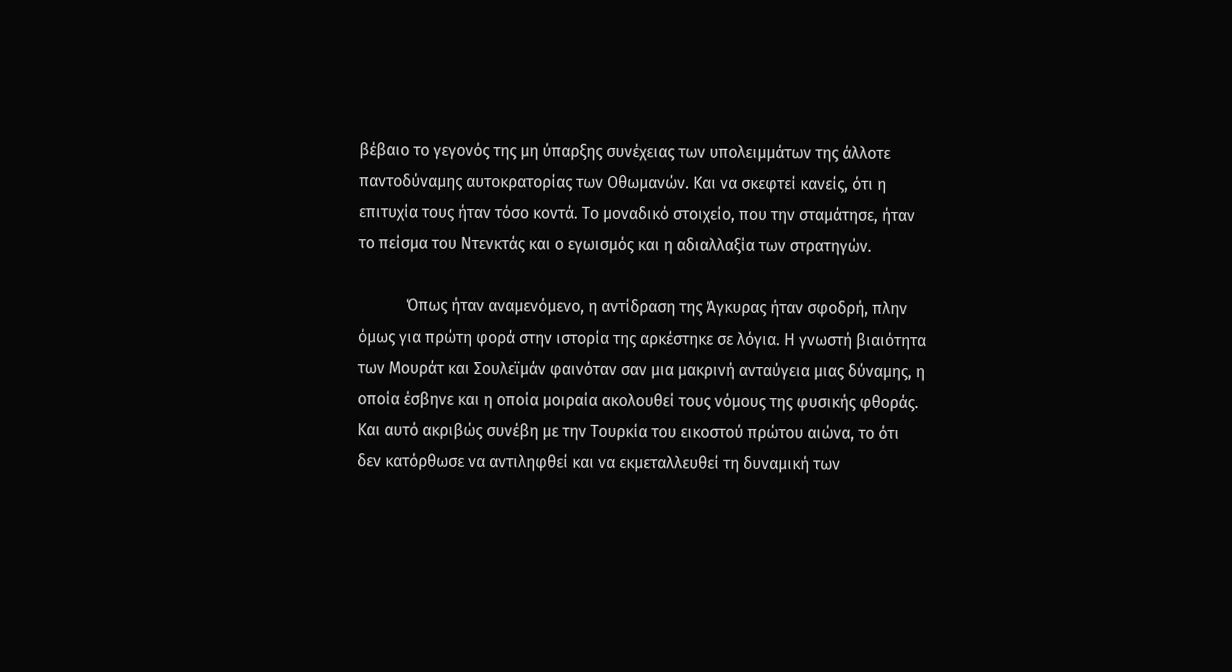βέβαιο το γεγονός της μη ύπαρξης συνέχειας των υπολειμμάτων της άλλοτε παντοδύναμης αυτοκρατορίας των Οθωμανών. Και να σκεφτεί κανείς, ότι η επιτυχία τους ήταν τόσο κοντά. Το μοναδικό στοιχείο, που την σταμάτησε, ήταν το πείσμα του Ντενκτάς και ο εγωισμός και η αδιαλλαξία των στρατηγών.

            Όπως ήταν αναμενόμενο, η αντίδραση της Άγκυρας ήταν σφοδρή, πλην όμως για πρώτη φορά στην ιστορία της αρκέστηκε σε λόγια. Η γνωστή βιαιότητα των Μουράτ και Σουλεϊμάν φαινόταν σαν μια μακρινή ανταύγεια μιας δύναμης, η οποία έσβηνε και η οποία μοιραία ακολουθεί τους νόμους της φυσικής φθοράς. Και αυτό ακριβώς συνέβη με την Τουρκία του εικοστού πρώτου αιώνα, το ότι δεν κατόρθωσε να αντιληφθεί και να εκμεταλλευθεί τη δυναμική των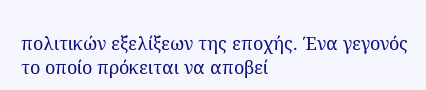πολιτικών εξελίξεων της εποχής. Ένα γεγονός το οποίο πρόκειται να αποβεί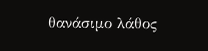θανάσιμο λάθος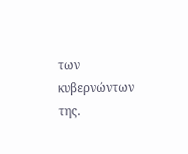των κυβερνώντων της.